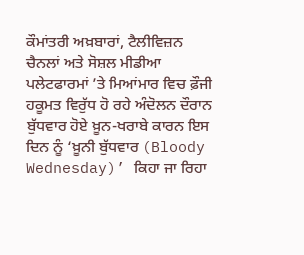ਕੌਮਾਂਤਰੀ ਅਖ਼ਬਾਰਾਂ, ਟੈਲੀਵਿਜ਼ਨ ਚੈਨਲਾਂ ਅਤੇ ਸੋਸ਼ਲ ਮੀਡੀਆ ਪਲੇਟਫਾਰਮਾਂ ’ਤੇ ਮਿਆਂਮਾਰ ਵਿਚ ਫ਼ੌਜੀ ਹਕੂਮਤ ਵਿਰੁੱਧ ਹੋ ਰਹੇ ਅੰਦੋਲਨ ਦੌਰਾਨ ਬੁੱਧਵਾਰ ਹੋਏ ਖ਼ੂਨ-ਖਰਾਬੇ ਕਾਰਨ ਇਸ ਦਿਨ ਨੂੰ ‘ਖ਼ੂਨੀ ਬੁੱਧਵਾਰ (Bloody Wednesday)’ ਕਿਹਾ ਜਾ ਰਿਹਾ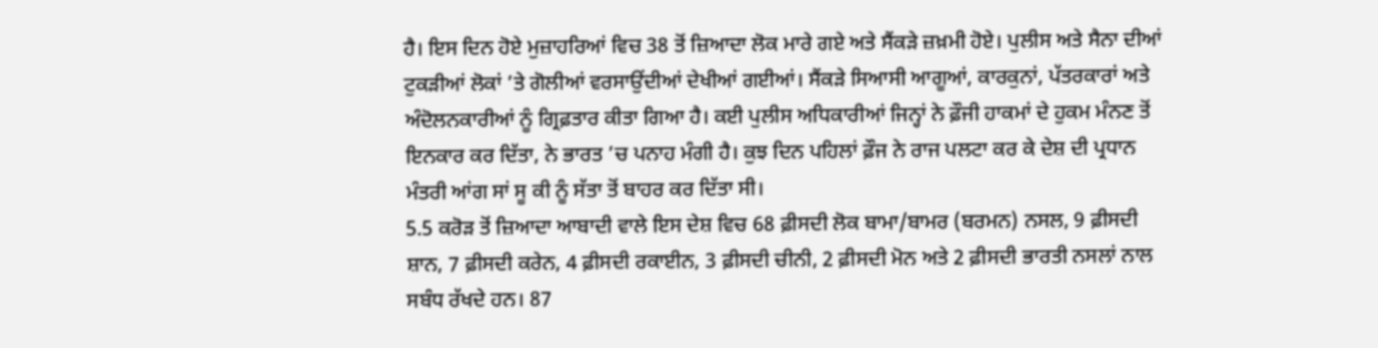ਹੈ। ਇਸ ਦਿਨ ਹੋਏ ਮੁਜ਼ਾਹਰਿਆਂ ਵਿਚ 38 ਤੋਂ ਜ਼ਿਆਦਾ ਲੋਕ ਮਾਰੇ ਗਏ ਅਤੇ ਸੈਂਕੜੇ ਜ਼ਖ਼ਮੀ ਹੋਏ। ਪੁਲੀਸ ਅਤੇ ਸੈਨਾ ਦੀਆਂ ਟੁਕੜੀਆਂ ਲੋਕਾਂ ’ਤੇ ਗੋਲੀਆਂ ਵਰਸਾਉਂਦੀਆਂ ਦੇਖੀਆਂ ਗਈਆਂ। ਸੈਂਕੜੇ ਸਿਆਸੀ ਆਗੂਆਂ, ਕਾਰਕੁਨਾਂ, ਪੱਤਰਕਾਰਾਂ ਅਤੇ ਅੰਦੋਲਨਕਾਰੀਆਂ ਨੂੰ ਗ੍ਰਿਫ਼ਤਾਰ ਕੀਤਾ ਗਿਆ ਹੈ। ਕਈ ਪੁਲੀਸ ਅਧਿਕਾਰੀਆਂ ਜਿਨ੍ਹਾਂ ਨੇ ਫ਼ੌਜੀ ਹਾਕਮਾਂ ਦੇ ਹੁਕਮ ਮੰਨਣ ਤੋਂ ਇਨਕਾਰ ਕਰ ਦਿੱਤਾ, ਨੇ ਭਾਰਤ ’ਚ ਪਨਾਹ ਮੰਗੀ ਹੈ। ਕੁਝ ਦਿਨ ਪਹਿਲਾਂ ਫ਼ੌਜ ਨੇ ਰਾਜ ਪਲਟਾ ਕਰ ਕੇ ਦੇਸ਼ ਦੀ ਪ੍ਰਧਾਨ ਮੰਤਰੀ ਆਂਗ ਸਾਂ ਸੂ ਕੀ ਨੂੰ ਸੱਤਾ ਤੋਂ ਬਾਹਰ ਕਰ ਦਿੱਤਾ ਸੀ।
5.5 ਕਰੋੜ ਤੋਂ ਜ਼ਿਆਦਾ ਆਬਾਦੀ ਵਾਲੇ ਇਸ ਦੇਸ਼ ਵਿਚ 68 ਫ਼ੀਸਦੀ ਲੋਕ ਬਾਮਾ/ਬਾਮਰ (ਬਰਮਨ) ਨਸਲ, 9 ਫ਼ੀਸਦੀ ਸ਼ਾਨ, 7 ਫ਼ੀਸਦੀ ਕਰੇਨ, 4 ਫ਼ੀਸਦੀ ਰਕਾਈਨ, 3 ਫ਼ੀਸਦੀ ਚੀਨੀ, 2 ਫ਼ੀਸਦੀ ਮੋਨ ਅਤੇ 2 ਫ਼ੀਸਦੀ ਭਾਰਤੀ ਨਸਲਾਂ ਨਾਲ ਸਬੰਧ ਰੱਖਦੇ ਹਨ। 87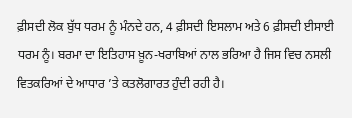ਫ਼ੀਸਦੀ ਲੋਕ ਬੁੱਧ ਧਰਮ ਨੂੰ ਮੰਨਦੇ ਹਨ, 4 ਫ਼ੀਸਦੀ ਇਸਲਾਮ ਅਤੇ 6 ਫ਼ੀਸਦੀ ਈਸਾਈ ਧਰਮ ਨੂੰ। ਬਰਮਾ ਦਾ ਇਤਿਹਾਸ ਖ਼ੂਨ-ਖਰਾਬਿਆਂ ਨਾਲ ਭਰਿਆ ਹੈ ਜਿਸ ਵਿਚ ਨਸਲੀ ਵਿਤਕਰਿਆਂ ਦੇ ਆਧਾਰ ’ਤੇ ਕਤਲੋਗਾਰਤ ਹੁੰਦੀ ਰਹੀ ਹੈ।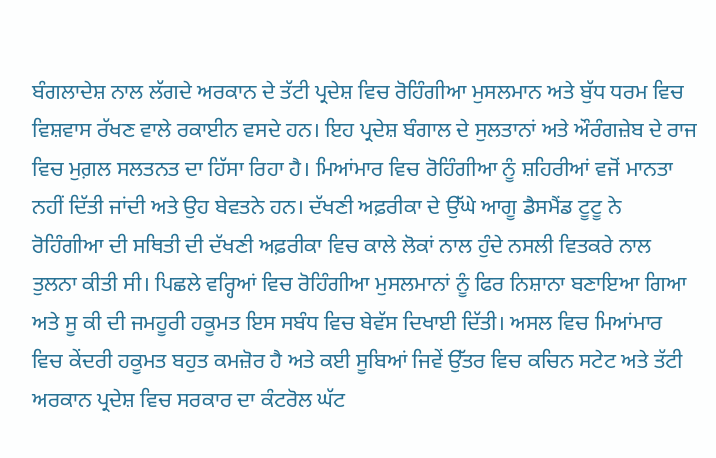ਬੰਗਲਾਦੇਸ਼ ਨਾਲ ਲੱਗਦੇ ਅਰਕਾਨ ਦੇ ਤੱਟੀ ਪ੍ਰਦੇਸ਼ ਵਿਚ ਰੋਹਿੰਗੀਆ ਮੁਸਲਮਾਨ ਅਤੇ ਬੁੱਧ ਧਰਮ ਵਿਚ ਵਿਸ਼ਵਾਸ ਰੱਖਣ ਵਾਲੇ ਰਕਾਈਨ ਵਸਦੇ ਹਨ। ਇਹ ਪ੍ਰਦੇਸ਼ ਬੰਗਾਲ ਦੇ ਸੁਲਤਾਨਾਂ ਅਤੇ ਔਰੰਗਜ਼ੇਬ ਦੇ ਰਾਜ ਵਿਚ ਮੁਗ਼ਲ ਸਲਤਨਤ ਦਾ ਹਿੱਸਾ ਰਿਹਾ ਹੈ। ਮਿਆਂਮਾਰ ਵਿਚ ਰੋਹਿੰਗੀਆ ਨੂੰ ਸ਼ਹਿਰੀਆਂ ਵਜੋਂ ਮਾਨਤਾ ਨਹੀਂ ਦਿੱਤੀ ਜਾਂਦੀ ਅਤੇ ਉਹ ਬੇਵਤਨੇ ਹਨ। ਦੱਖਣੀ ਅਫ਼ਰੀਕਾ ਦੇ ਉੱਘੇ ਆਗੂ ਡੈਸਮੈਂਡ ਟੂਟੂ ਨੇ ਰੋਹਿੰਗੀਆ ਦੀ ਸਥਿਤੀ ਦੀ ਦੱਖਣੀ ਅਫ਼ਰੀਕਾ ਵਿਚ ਕਾਲੇ ਲੋਕਾਂ ਨਾਲ ਹੁੰਦੇ ਨਸਲੀ ਵਿਤਕਰੇ ਨਾਲ ਤੁਲਨਾ ਕੀਤੀ ਸੀ। ਪਿਛਲੇ ਵਰ੍ਹਿਆਂ ਵਿਚ ਰੋਹਿੰਗੀਆ ਮੁਸਲਮਾਨਾਂ ਨੂੰ ਫਿਰ ਨਿਸ਼ਾਨਾ ਬਣਾਇਆ ਗਿਆ ਅਤੇ ਸੂ ਕੀ ਦੀ ਜਮਹੂਰੀ ਹਕੂਮਤ ਇਸ ਸਬੰਧ ਵਿਚ ਬੇਵੱਸ ਦਿਖਾਈ ਦਿੱਤੀ। ਅਸਲ ਵਿਚ ਮਿਆਂਮਾਰ ਵਿਚ ਕੇਂਦਰੀ ਹਕੂਮਤ ਬਹੁਤ ਕਮਜ਼ੋਰ ਹੈ ਅਤੇ ਕਈ ਸੂਬਿਆਂ ਜਿਵੇਂ ਉੱਤਰ ਵਿਚ ਕਚਿਨ ਸਟੇਟ ਅਤੇ ਤੱਟੀ ਅਰਕਾਨ ਪ੍ਰਦੇਸ਼ ਵਿਚ ਸਰਕਾਰ ਦਾ ਕੰਟਰੋਲ ਘੱਟ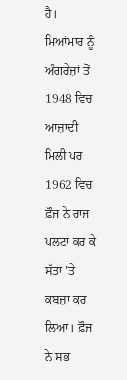ਹੈ।
ਮਿਆਂਮਾਰ ਨੂੰ ਅੰਗਰੇਜ਼ਾਂ ਤੋਂ 1948 ਵਿਚ ਆਜ਼ਾਦੀ ਮਿਲੀ ਪਰ 1962 ਵਿਚ ਫ਼ੌਜ ਨੇ ਰਾਜ ਪਲਟਾ ਕਰ ਕੇ ਸੱਤਾ ’ਤੇ ਕਬਜ਼ਾ ਕਰ ਲਿਆ। ਫ਼ੌਜ ਨੇ ਸਭ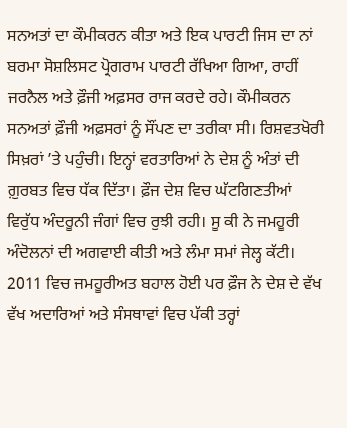ਸਨਅਤਾਂ ਦਾ ਕੌਮੀਕਰਨ ਕੀਤਾ ਅਤੇ ਇਕ ਪਾਰਟੀ ਜਿਸ ਦਾ ਨਾਂ ਬਰਮਾ ਸੋਸ਼ਲਿਸਟ ਪ੍ਰੋਗਰਾਮ ਪਾਰਟੀ ਰੱਖਿਆ ਗਿਆ, ਰਾਹੀਂ ਜਰਨੈਲ ਅਤੇ ਫ਼ੌਜੀ ਅਫ਼ਸਰ ਰਾਜ ਕਰਦੇ ਰਹੇ। ਕੌਮੀਕਰਨ ਸਨਅਤਾਂ ਫ਼ੌਜੀ ਅਫ਼ਸਰਾਂ ਨੂੰ ਸੌਂਪਣ ਦਾ ਤਰੀਕਾ ਸੀ। ਰਿਸ਼ਵਤਖੋਰੀ ਸਿਖ਼ਰਾਂ ’ਤੇ ਪਹੁੰਚੀ। ਇਨ੍ਹਾਂ ਵਰਤਾਰਿਆਂ ਨੇ ਦੇਸ਼ ਨੂੰ ਅੰਤਾਂ ਦੀ ਗ਼ੁਰਬਤ ਵਿਚ ਧੱਕ ਦਿੱਤਾ। ਫ਼ੌਜ ਦੇਸ਼ ਵਿਚ ਘੱਟਗਿਣਤੀਆਂ ਵਿਰੁੱਧ ਅੰਦਰੂਨੀ ਜੰਗਾਂ ਵਿਚ ਰੁਝੀ ਰਹੀ। ਸੂ ਕੀ ਨੇ ਜਮਹੂਰੀ ਅੰਦੋਲਨਾਂ ਦੀ ਅਗਵਾਈ ਕੀਤੀ ਅਤੇ ਲੰਮਾ ਸਮਾਂ ਜੇਲ੍ਹ ਕੱਟੀ। 2011 ਵਿਚ ਜਮਹੂਰੀਅਤ ਬਹਾਲ ਹੋਈ ਪਰ ਫ਼ੌਜ ਨੇ ਦੇਸ਼ ਦੇ ਵੱਖ ਵੱਖ ਅਦਾਰਿਆਂ ਅਤੇ ਸੰਸਥਾਵਾਂ ਵਿਚ ਪੱਕੀ ਤਰ੍ਹਾਂ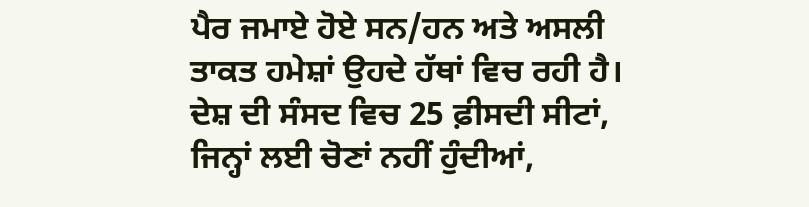ਪੈਰ ਜਮਾਏ ਹੋਏ ਸਨ/ਹਨ ਅਤੇ ਅਸਲੀ ਤਾਕਤ ਹਮੇਸ਼ਾਂ ਉਹਦੇ ਹੱਥਾਂ ਵਿਚ ਰਹੀ ਹੈ। ਦੇਸ਼ ਦੀ ਸੰਸਦ ਵਿਚ 25 ਫ਼ੀਸਦੀ ਸੀਟਾਂ, ਜਿਨ੍ਹਾਂ ਲਈ ਚੋਣਾਂ ਨਹੀਂ ਹੁੰਦੀਆਂ,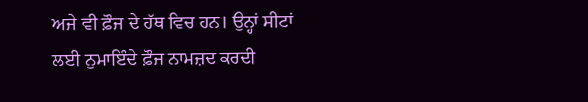ਅਜੇ ਵੀ ਫ਼ੌਜ ਦੇ ਹੱਥ ਵਿਚ ਹਨ। ਉਨ੍ਹਾਂ ਸੀਟਾਂ ਲਈ ਨੁਮਾਇੰਦੇ ਫ਼ੌਜ ਨਾਮਜ਼ਦ ਕਰਦੀ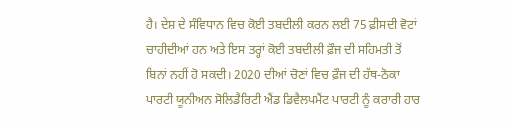ਹੈ। ਦੇਸ਼ ਦੇ ਸੰਵਿਧਾਨ ਵਿਚ ਕੋਈ ਤਬਦੀਲੀ ਕਰਨ ਲਈ 75 ਫ਼ੀਸਦੀ ਵੋਟਾਂ ਚਾਹੀਦੀਆਂ ਹਨ ਅਤੇ ਇਸ ਤਰ੍ਹਾਂ ਕੋਈ ਤਬਦੀਲੀ ਫ਼ੌਜ ਦੀ ਸਹਿਮਤੀ ਤੋਂ ਬਿਨਾਂ ਨਹੀਂ ਹੋ ਸਕਦੀ। 2020 ਦੀਆਂ ਚੋਣਾਂ ਵਿਚ ਫ਼ੌਜ ਦੀ ਹੱਥ-ਠੋਕਾ ਪਾਰਟੀ ਯੂਨੀਅਨ ਸੋਲਿਡੈਰਿਟੀ ਐਂਡ ਡਿਵੈਲਪਮੈਂਟ ਪਾਰਟੀ ਨੂੰ ਕਰਾਰੀ ਹਾਰ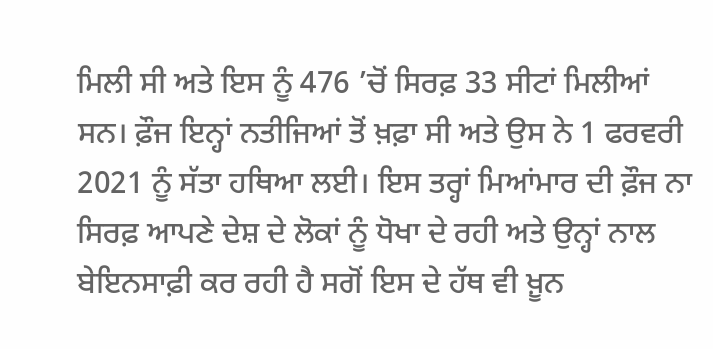ਮਿਲੀ ਸੀ ਅਤੇ ਇਸ ਨੂੰ 476 ’ਚੋਂ ਸਿਰਫ਼ 33 ਸੀਟਾਂ ਮਿਲੀਆਂ ਸਨ। ਫ਼ੌਜ ਇਨ੍ਹਾਂ ਨਤੀਜਿਆਂ ਤੋਂ ਖ਼ਫ਼ਾ ਸੀ ਅਤੇ ਉਸ ਨੇ 1 ਫਰਵਰੀ 2021 ਨੂੰ ਸੱਤਾ ਹਥਿਆ ਲਈ। ਇਸ ਤਰ੍ਹਾਂ ਮਿਆਂਮਾਰ ਦੀ ਫ਼ੌਜ ਨਾ ਸਿਰਫ਼ ਆਪਣੇ ਦੇਸ਼ ਦੇ ਲੋਕਾਂ ਨੂੰ ਧੋਖਾ ਦੇ ਰਹੀ ਅਤੇ ਉਨ੍ਹਾਂ ਨਾਲ ਬੇਇਨਸਾਫ਼ੀ ਕਰ ਰਹੀ ਹੈ ਸਗੋਂ ਇਸ ਦੇ ਹੱਥ ਵੀ ਖ਼ੂਨ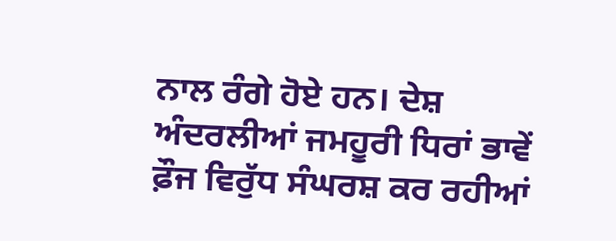ਨਾਲ ਰੰਗੇ ਹੋਏ ਹਨ। ਦੇਸ਼ ਅੰਦਰਲੀਆਂ ਜਮਹੂਰੀ ਧਿਰਾਂ ਭਾਵੇਂ ਫ਼ੌਜ ਵਿਰੁੱਧ ਸੰਘਰਸ਼ ਕਰ ਰਹੀਆਂ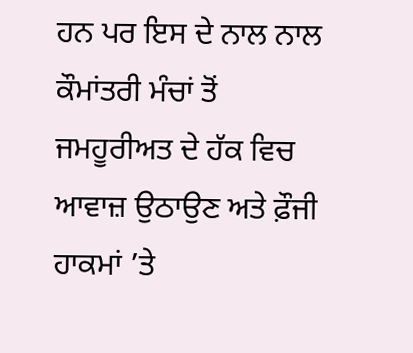ਹਨ ਪਰ ਇਸ ਦੇ ਨਾਲ ਨਾਲ ਕੌਮਾਂਤਰੀ ਮੰਚਾਂ ਤੋਂ ਜਮਹੂਰੀਅਤ ਦੇ ਹੱਕ ਵਿਚ ਆਵਾਜ਼ ਉਠਾਉਣ ਅਤੇ ਫ਼ੌਜੀ ਹਾਕਮਾਂ ’ਤੇ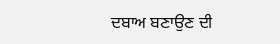ਦਬਾਅ ਬਣਾਉਣ ਦੀ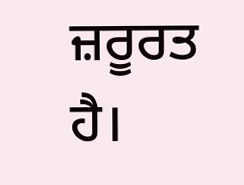ਜ਼ਰੂਰਤ ਹੈ।